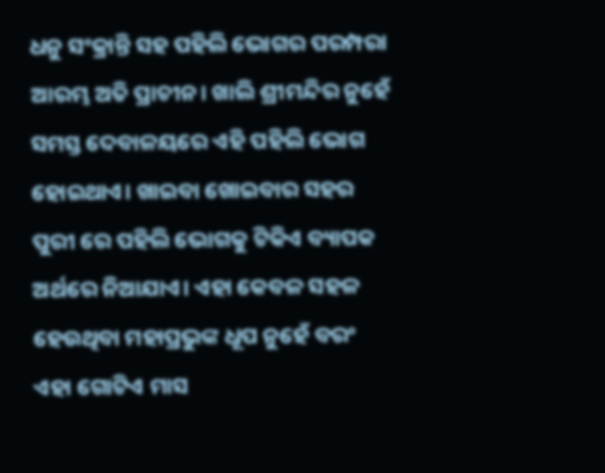ଧନୁ ସଂକ୍ରାନ୍ତି ସହ ପହିଲି ଭୋଗର ପରମ୍ପରା ଆରମ୍ଭ ଅତି ପ୍ରାଚୀନ। ଖାଲି ଶ୍ରୀମନ୍ଦିର ନୁହେଁ ସମସ୍ତ ଦେବାଳୟରେ ଏହି ପହିଲି ଭୋଗ ହୋଇଥାଏ। ଖାଇବା ଖୋଇବାର ସହର ପୁରୀ ରେ ପହିଲି ଭୋଗକୁ ଟିକିଏ ବ୍ୟାପକ ଅର୍ଥରେ ନିଆଯାଏ। ଏହା କେବଳ ସହଳ ହେଉଥିବା ମହାପ୍ରଭୁଙ୍କ ଧୂପ ନୁହେଁ ବରଂ ଏହା ଗୋଟିଏ ମାସ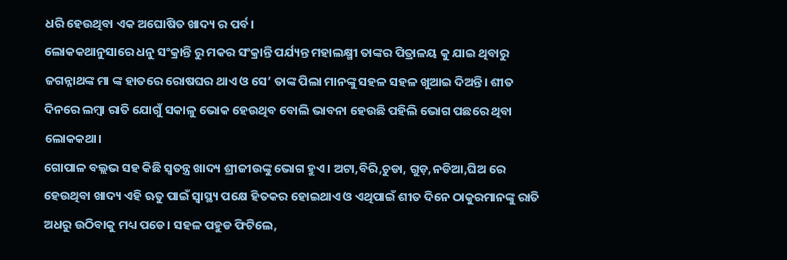ଧରି ହେଉଥିବା ଏକ ଅଘୋଷିତ ଖାଦ୍ୟ ର ପର୍ବ।
ଲୋକକଥାନୁସାରେ ଧନୁ ସଂକ୍ରାନ୍ତି ରୁ ମକର ସଂକ୍ରାନ୍ତି ପର୍ଯ୍ୟନ୍ତ ମହାଲକ୍ଷ୍ମୀ ତାଙ୍କର ପିତ୍ରାଳୟ କୁ ଯାଇ ଥିବାରୁ ଜଗନ୍ନାଥଙ୍କ ମା ଙ୍କ ହାତରେ ରୋଷଘର ଥାଏ ଓ ସେ’ ତାଙ୍କ ପିଲା ମାନଙ୍କୁ ସହଳ ସହଳ ଖୁଆଇ ଦିଅନ୍ତି। ଶୀତ ଦିନରେ ଲମ୍ବା ରାତି ଯୋଗୁଁ ସକାଳୁ ଭୋକ ହେଉଥିବ ବୋଲି ଭାବନା ହେଉଛି ପହିଲି ଭୋଗ ପଛରେ ଥିବା ଲୋକକଥା।
ଗୋପାଳ ବଲ୍ଲଭ ସହ କିଛି ସ୍ଵତନ୍ତ୍ର ଖାଦ୍ୟ ଶ୍ରୀଜୀଉଙ୍କୁ ଭୋଗ ହୁଏ। ଅଟା,ବିରି,ଚୁଡା, ଗୁଡ଼,ନଡିଆ,ଘିଅ ରେ ହେଉଥିବା ଖାଦ୍ୟ ଏହି ଋତୁ ପାଇଁ ସ୍ଵାସ୍ଥ୍ୟ ପକ୍ଷେ ହିତକର ହୋଇଥାଏ ଓ ଏଥିପାଇଁ ଶୀତ ଦିନେ ଠାକୁରମାନଙ୍କୁ ରାତି ଅଧରୁ ଉଠିବାକୁ ମଧ୍ୟ ପଡେ। ସହଳ ପହୁଡ ଫିଟିଲେ,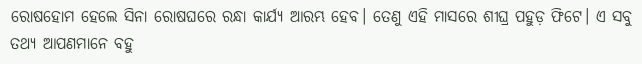ରୋଷହୋମ ହେଲେ ସିନା ରୋଷଘରେ ରନ୍ଧା କାର୍ଯ୍ୟ ଆରମ୍ଭ ହେବ। ତେଣୁ ଏହି ମାସରେ ଶୀଘ୍ର ପହୁଡ଼ ଫିଟେ। ଏ ସବୁ ତଥ୍ୟ ଆପଣମାନେ ବହୁ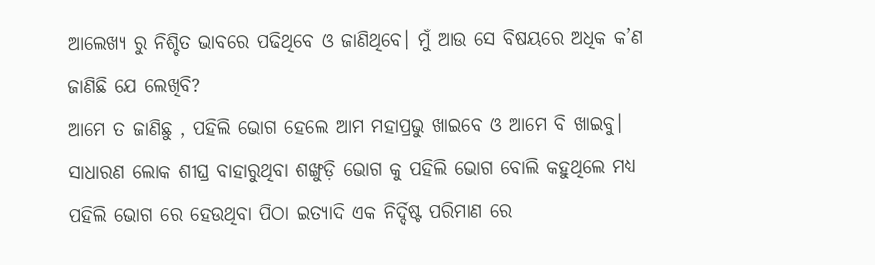ଆଲେଖ୍ୟ ରୁ ନିଶ୍ଚିତ ଭାବରେ ପଢିଥିବେ ଓ ଜାଣିଥିବେ। ମୁଁ ଆଉ ସେ ବିଷୟରେ ଅଧିକ କ’ଣ ଜାଣିଛି ଯେ ଲେଖିବି?
ଆମେ ତ ଜାଣିଛୁ , ପହିଲି ଭୋଗ ହେଲେ ଆମ ମହାପ୍ରଭୁ ଖାଇବେ ଓ ଆମେ ବି ଖାଇବୁ।
ସାଧାରଣ ଲୋକ ଶୀଘ୍ର ବାହାରୁଥିବା ଶଙ୍ଖୁଡ଼ି ଭୋଗ କୁ ପହିଲି ଭୋଗ ବୋଲି କହୁଥିଲେ ମଧ୍ୟ ପହିଲି ଭୋଗ ରେ ହେଉଥିବା ପିଠା ଇତ୍ୟାଦି ଏକ ନିର୍ଦ୍ଦିଷ୍ଟ ପରିମାଣ ରେ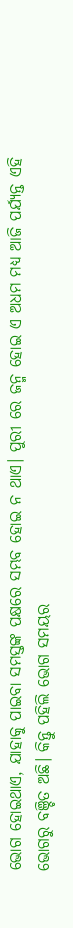ଭୋଗ ହୋଇଥାଏ, ଯାହାକୁ ପାଇବା ସମସ୍ତଙ୍କ ପକ୍ଷରେ ସମ୍ଭବ ହୋଇ ନ ଥାଏ। ପୁରୀ ରେ ଜନ୍ମ ହୋଇ ଏ ଅଧମ ମଧ୍ୟ ଆଜି ପର୍ଯ୍ୟନ୍ତ ଏହି ଭୋଗରୁ ବଞ୍ଚିତ ଅଛି। କିନ୍ତୁ ପହିଲି ଭୋଗ ସମୟର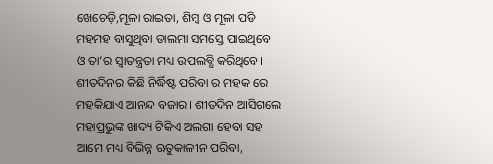ଖେଚେଡ଼ି,ମୂଳା ରାଇତା, ଶିମ୍ବ ଓ ମୂଳା ପଡି ମହମହ ବାସୁଥିବା ଡାଲମା ସମସ୍ତେ ପାଇଥିବେ ଓ ତା’ର ସ୍ଵାତନ୍ତ୍ରତା ମଧ୍ୟ ଉପଲବ୍ଧି କରିଥିବେ। ଶୀତଦିନର କିଛି ନିର୍ଦ୍ଧିଷ୍ଟ ପରିବା ର ମହକ ରେ ମହକିଯାଏ ଆନନ୍ଦ ବଜାର। ଶୀତଦିନ ଆସିଗଲେ ମହାପ୍ରଭୁଙ୍କ ଖାଦ୍ୟ ଟିକିଏ ଅଲଗା ହେବା ସହ ଆମେ ମଧ୍ୟ ବିଭିନ୍ନ ଋତୁକାଳୀନ ପରିବା,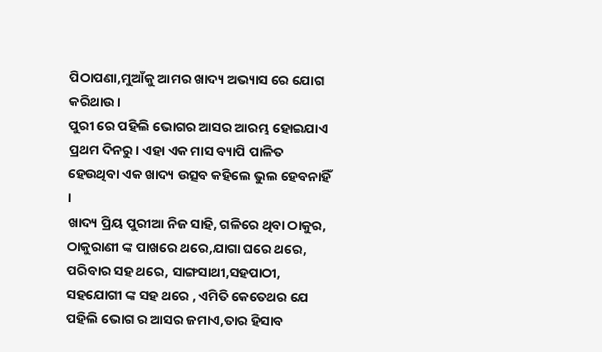ପିଠାପଣା,ମୁଆଁକୁ ଆମର ଖାଦ୍ୟ ଅଭ୍ୟାସ ରେ ଯୋଗ କରିଥାଉ।
ପୁରୀ ରେ ପହିଲି ଭୋଗର ଆସର ଆରମ୍ଭ ହୋଇଯାଏ ପ୍ରଥମ ଦିନରୁ। ଏହା ଏକ ମାସ ବ୍ୟାପି ପାଳିତ ହେଉଥିବା ଏକ ଖାଦ୍ୟ ଉତ୍ସବ କହିଲେ ଭୁଲ ହେବନାହିଁ ।
ଖାଦ୍ୟ ପ୍ରିୟ ପୁରୀଆ ନିଜ ସାହି, ଗଳିରେ ଥିବା ଠାକୁର, ଠାକୁରାଣୀ ଙ୍କ ପାଖରେ ଥରେ,ଯାଗା ଘରେ ଥରେ, ପରିବାର ସହ ଥରେ, ସାଙ୍ଗସାଥୀ,ସହପାଠୀ, ସହଯୋଗୀ ଙ୍କ ସହ ଥରେ , ଏମିତି କେତେଥର ଯେ ପହିଲି ଭୋଗ ର ଆସର ଜମାଏ,ତାର ହିସାବ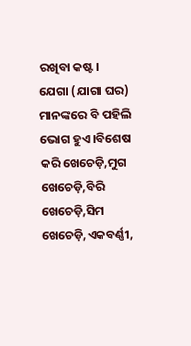ରଖିବା କଷ୍ଟ।
ଯେଗା (ଯାଗା ଘର) ମାନଙ୍କରେ ବି ପହିଲି ଭୋଗ ହୁଏ।ବିଶେଷ କରି ଖେଚେଡ଼ି,ମୁଗ ଖେଚେଡ଼ି,ବିରି ଖେଚେଡ଼ି,ସିମ ଖେଚେଡ଼ି,ଏକବର୍ଣ୍ଣୀ,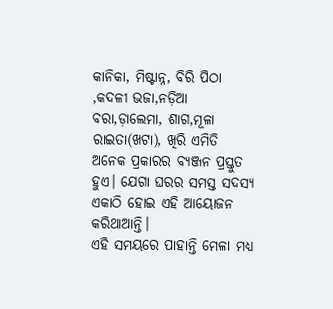କାନିକା, ମିଷ୍ଟାନ୍ନ, ବିରି ପିଠା ,କଦଳୀ ଭଜା,ନଡ଼ିଆ ବରା,ଡ଼ାଲେମା, ଶାଗ,ମୂଳା ରାଇତା(ଖଟା), ଖିରି ଏମିତି ଅନେକ ପ୍ରକାରର ବ୍ୟଞ୍ଜନ ପ୍ରସ୍ତୁତ ହୁଏ। ଯେଗା ଘରର ସମସ୍ତ ସଦସ୍ୟ ଏକାଠି ହୋଇ ଏହି ଆୟୋଜନ କରିଥାଆନ୍ତି।
ଏହି ସମୟରେ ପାହାନ୍ତି ମେଳା ମଧ୍ୟ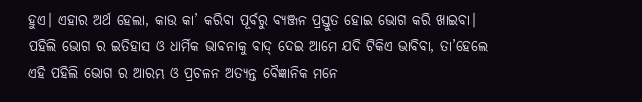ହୁଏ। ଏହାର ଅର୍ଥ ହେଲା, କାଉ କା’ କରିବା ପୂର୍ବରୁ ବ୍ୟଞ୍ଜନ ପ୍ରସ୍ତୁତ ହୋଇ ଭୋଗ କରି ଖାଇବା।
ପହିଲି ଭୋଗ ର ଇତିହାସ ଓ ଧାର୍ମିକ ଭାବନାକୁ ବାଦ୍ ଦେଇ ଆମେ ଯଦି ଟିକିଏ ଭାବିବା, ତା’ହେଲେ ଏହି ପହିଲି ଭୋଗ ର ଆରମ୍ଭ ଓ ପ୍ରଚଳନ ଅତ୍ୟନ୍ତ ବୈଜ୍ଞାନିକ ମନେ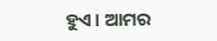ହୁଏ। ଆମର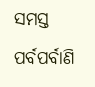ସମସ୍ତ ପର୍ବପର୍ବାଣି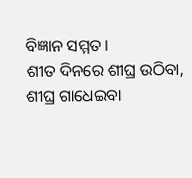ବିଜ୍ଞାନ ସମ୍ମତ।
ଶୀତ ଦିନରେ ଶୀଘ୍ର ଉଠିବା, ଶୀଘ୍ର ଗାଧେଇବା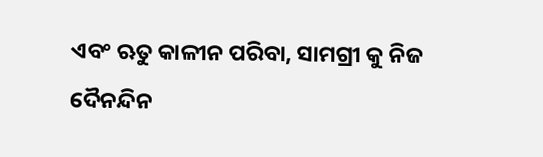ଏବଂ ଋତୁ କାଳୀନ ପରିବା, ସାମଗ୍ରୀ କୁ ନିଜ ଦୈନନ୍ଦିନ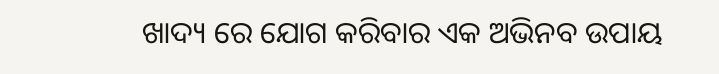ଖାଦ୍ୟ ରେ ଯୋଗ କରିବାର ଏକ ଅଭିନବ ଉପାୟ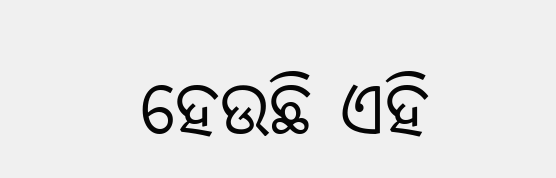ହେଉଛି ଏହି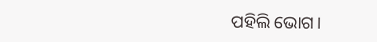ପହିଲି ଭୋଗ।